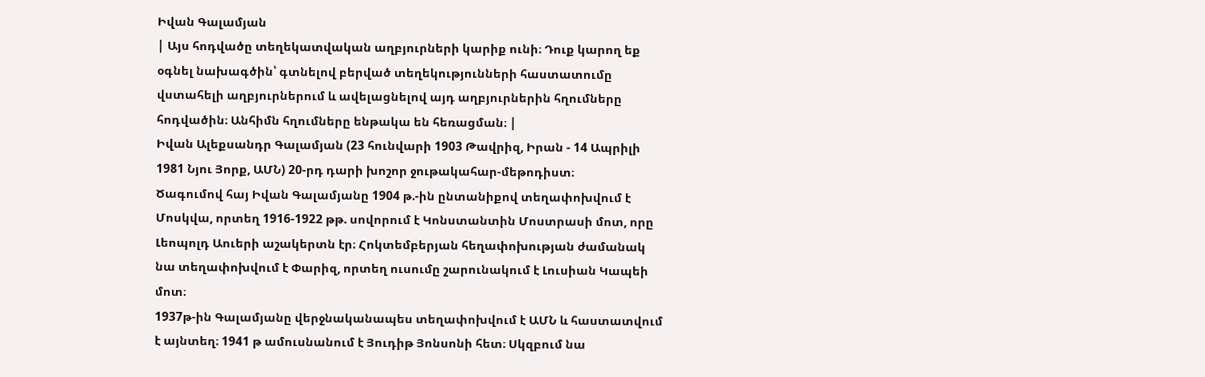Իվան Գալամյան
| Այս հոդվածը տեղեկատվական աղբյուրների կարիք ունի։ Դուք կարող եք օգնել նախագծին՝ գտնելով բերված տեղեկությունների հաստատումը վստահելի աղբյուրներում և ավելացնելով այդ աղբյուրներին հղումները հոդվածին։ Անհիմն հղումները ենթակա են հեռացման։ |
Իվան Ալեքսանդր Գալամյան (23 հունվարի 1903 Թավրիզ, Իրան - 14 Ապրիլի 1981 Նյու Յորք, ԱՄՆ) 20-րդ դարի խոշոր ջութակահար-մեթոդիստ։
Ծագումով հայ Իվան Գալամյանը 1904 թ.-ին ընտանիքով տեղափոխվում է Մոսկվա, որտեղ 1916-1922 թթ. սովորում է Կոնստանտին Մոստրասի մոտ, որը Լեոպոլդ Աուերի աշակերտն էր։ Հոկտեմբերյան հեղափոխության ժամանակ նա տեղափոխվում է Փարիզ, որտեղ ուսումը շարունակում է Լուսիան Կապեի մոտ։
1937թ-ին Գալամյանը վերջնականապես տեղափոխվում է ԱՄՆ և հաստատվում է այնտեղ։ 1941 թ ամուսնանում է Յուդիթ Յոնսոնի հետ։ Սկզբում նա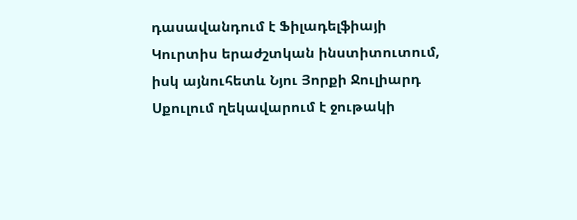դասավանդում է Ֆիլադելֆիայի Կուրտիս երաժշտկան ինստիտուտում, իսկ այնուհետև Նյու Յորքի Ջուլիարդ Սքուլում ղեկավարում է ջութակի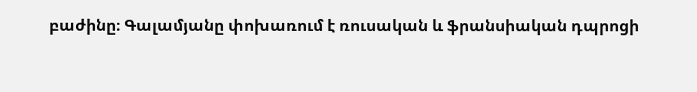բաժինը։ Գալամյանը փոխառում է ռուսական և ֆրանսիական դպրոցի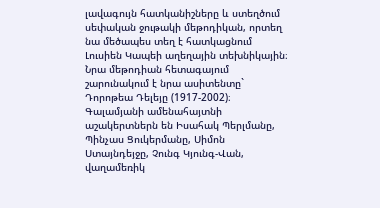լավագույն հատկանիշները և ստեղծում սեփական ջութակի մեթոդիկան, որտեղ նա մեծապես տեղ է հատկացնում Լուսիեն Կապեի աղեղային տեխնիկային։ Նրա մեթոդիան հետագայում շարունակում է նրա ասիտենտը` Դորոթեա Դելեյը (1917-2002)։
Գալամյանի ամենահայտնի աշակերտներն են Իսահակ Պերլմանը, Պինչաս Ցուկերմանը, Սիմոն Ստայնդեյջը, Չունգ Կյունգ-Վան, վաղամեռիկ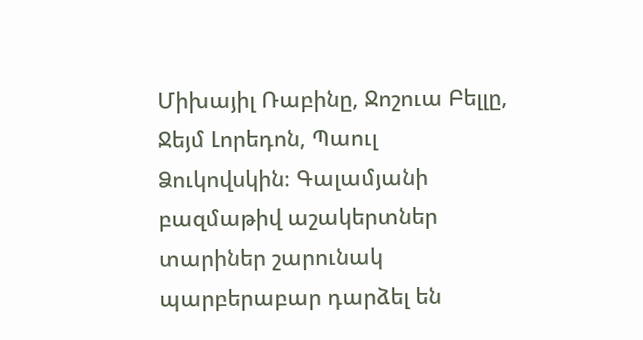Միխայիլ Ռաբինը, Ջոշուա Բելլը, Ջեյմ Լորեդոն, Պաուլ Ձուկովսկին։ Գալամյանի բազմաթիվ աշակերտներ տարիներ շարունակ պարբերաբար դարձել են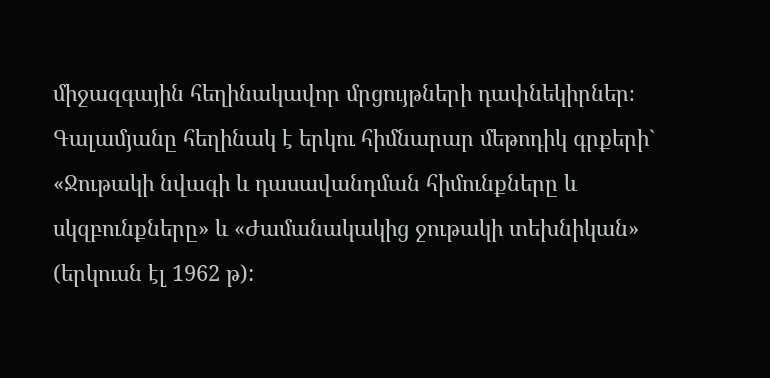միջազգային հեղինակավոր մրցույթների դափնեկիրներ։ Գալամյանը հեղինակ է երկու հիմնարար մեթոդիկ գրքերի` «Ջութակի նվագի և դասավանդման հիմունքները և սկզբունքները» և «Ժամանակակից ջութակի տեխնիկան» (երկուսն էլ 1962 թ):